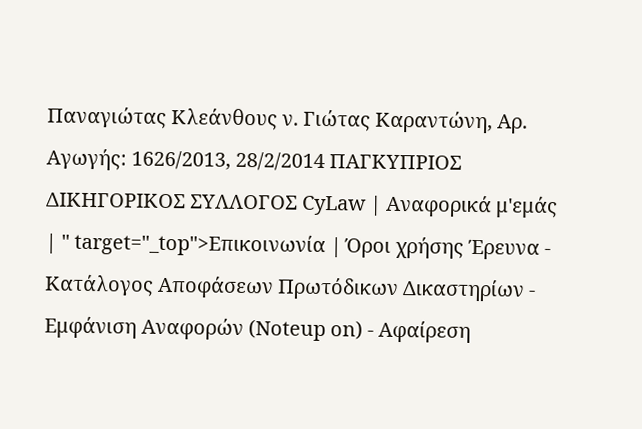Παναγιώτας Κλεάνθους ν. Γιώτας Καραντώνη, Αρ. Αγωγής: 1626/2013, 28/2/2014 ΠΑΓΚΥΠΡΙΟΣ ΔΙΚΗΓΟΡΙΚΟΣ ΣΥΛΛΟΓΟΣ CyLaw | Αναφορικά μ'εμάς | " target="_top">Επικοινωνία | Όροι χρήσης Έρευνα - Κατάλογος Αποφάσεων Πρωτόδικων Δικαστηρίων - Εμφάνιση Αναφορών (Noteup on) - Αφαίρεση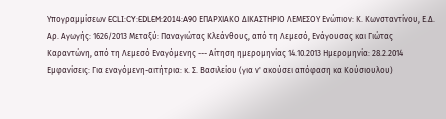Υπογραμμίσεων ECLI:CY:EDLEM:2014:A90 ΕΠΑΡΧΙΑΚΟ ΔΙΚΑΣΤΗΡΙΟ ΛΕΜΕΣΟΥ Ενώπιον: Κ. Κωνσταντίνου, Ε.Δ. Αρ. Αγωγής: 1626/2013 Μεταξύ: Παναγιώτας Κλεάνθους, από τη Λεμεσό, Ενάγουσας και Γιώτας Καραντώνη, από τη Λεμεσό Εναγόμενης --- Αίτηση ημερομηνίας 14.10.2013 Ημερομηνία: 28.2.2014 Εμφανίσεις: Για εναγόμενη-αιτήτρια: κ. Σ. Βασιλείου (για ν' ακούσει απόφαση κα Κούσιουλου)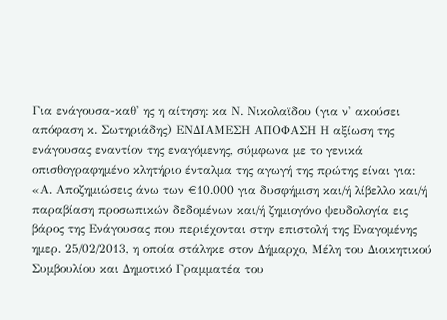Για ενάγουσα-καθ' ης η αίτηση: κα Ν. Νικολαϊδου (για ν' ακούσει απόφαση κ. Σωτηριάδης) ΕΝΔΙΑΜΕΣΗ ΑΠΟΦΑΣΗ Η αξίωση της ενάγουσας εναντίον της εναγόμενης, σύμφωνα με το γενικά οπισθογραφημένο κλητήριο ένταλμα της αγωγή της πρώτης είναι για: «Α. Αποζημιώσεις άνω των €10.000 για δυσφήμιση και/ή λίβελλο και/ή παραβίαση προσωπικών δεδομένων και/ή ζημιογόνο ψευδολογία εις βάρος της Ενάγουσας που περιέχονται στην επιστολή της Εναγομένης ημερ. 25/02/2013, η οποία στάληκε στον Δήμαρχο, Μέλη του Διοικητικού Συμβουλίου και Δημοτικό Γραμματέα του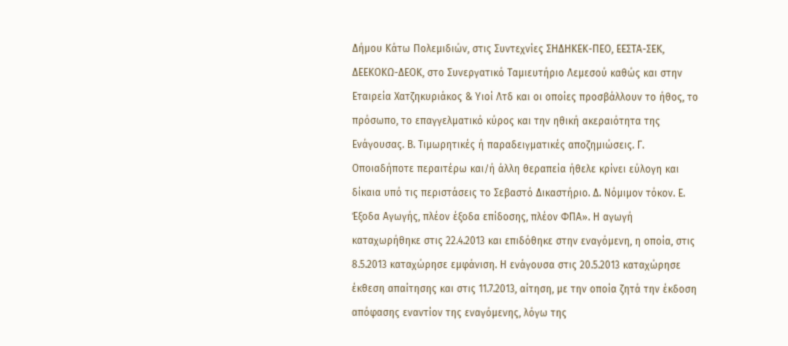Δήμου Κάτω Πολεμιδιών, στις Συντεχνίες ΣΗΔΗΚΕΚ-ΠΕΟ, ΕΕΣΤΑ-ΣΕΚ, ΔΕΕΚΟΚΩ-ΔΕΟΚ, στο Συνεργατικό Ταμιευτήριο Λεμεσού καθώς και στην Εταιρεία Χατζηκυριάκος & Υιοί Λτδ και οι οποίες προσβάλλουν το ήθος, το πρόσωπο, το επαγγελματικό κύρος και την ηθική ακεραιότητα της Ενάγουσας. Β. Τιμωρητικές ή παραδειγματικές αποζημιώσεις. Γ. Οποιαδήποτε περαιτέρω και/ή άλλη θεραπεία ήθελε κρίνει εύλογη και δίκαια υπό τις περιστάσεις το Σεβαστό Δικαστήριο. Δ. Νόμιμον τόκον. Ε. Έξοδα Αγωγής, πλέον έξοδα επίδοσης, πλέον ΦΠΑ». Η αγωγή καταχωρήθηκε στις 22.4.2013 και επιδόθηκε στην εναγόμενη, η οποία, στις 8.5.2013 καταχώρησε εμφάνιση. Η ενάγουσα στις 20.5.2013 καταχώρησε έκθεση απαίτησης και στις 11.7.2013, αίτηση, με την οποία ζητά την έκδοση απόφασης εναντίον της εναγόμενης, λόγω της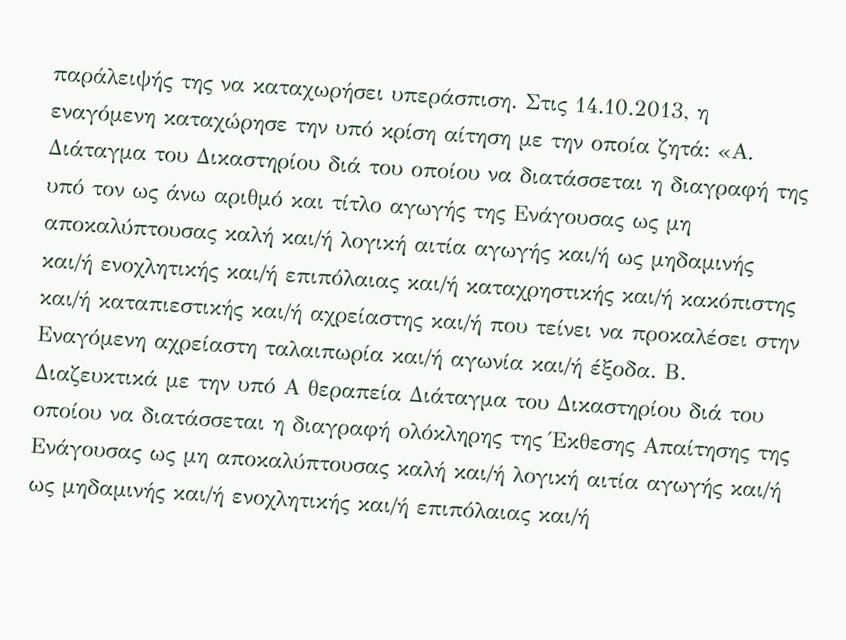παράλειψής της να καταχωρήσει υπεράσπιση. Στις 14.10.2013, η εναγόμενη καταχώρησε την υπό κρίση αίτηση με την οποία ζητά: «Α. Διάταγμα του Δικαστηρίου διά του οποίου να διατάσσεται η διαγραφή της υπό τον ως άνω αριθμό και τίτλο αγωγής της Ενάγουσας ως μη αποκαλύπτουσας καλή και/ή λογική αιτία αγωγής και/ή ως μηδαμινής και/ή ενοχλητικής και/ή επιπόλαιας και/ή καταχρηστικής και/ή κακόπιστης και/ή καταπιεστικής και/ή αχρείαστης και/ή που τείνει να προκαλέσει στην Εναγόμενη αχρείαστη ταλαιπωρία και/ή αγωνία και/ή έξοδα. Β. Διαζευκτικά με την υπό Α θεραπεία Διάταγμα του Δικαστηρίου διά του οποίου να διατάσσεται η διαγραφή ολόκληρης της Έκθεσης Απαίτησης της Ενάγουσας ως μη αποκαλύπτουσας καλή και/ή λογική αιτία αγωγής και/ή ως μηδαμινής και/ή ενοχλητικής και/ή επιπόλαιας και/ή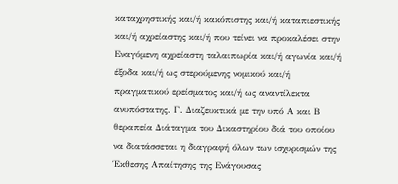καταχρηστικής και/ή κακόπιστης και/ή καταπιεστικής και/ή αχρείαστης και/ή που τείνει να προκαλέσει στην Εναγόμενη αχρείαστη ταλαιπωρία και/ή αγωνία και/ή έξοδα και/ή ως στερούμενης νομικού και/ή πραγματικού ερείσματος και/ή ως αναντίλεκτα ανυπόστατης. Γ. Διαζευκτικά με την υπό Α και Β θεραπεία Διάταγμα του Δικαστηρίου διά του οποίου να διατάσσεται η διαγραφή όλων των ισχυρισμών της Έκθεσης Απαίτησης της Ενάγουσας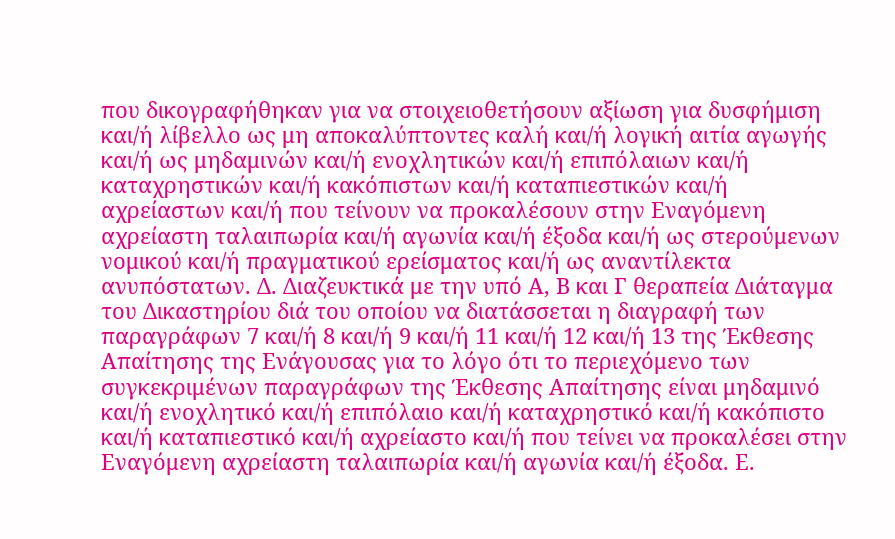που δικογραφήθηκαν για να στοιχειοθετήσουν αξίωση για δυσφήμιση και/ή λίβελλο ως μη αποκαλύπτοντες καλή και/ή λογική αιτία αγωγής και/ή ως μηδαμινών και/ή ενοχλητικών και/ή επιπόλαιων και/ή καταχρηστικών και/ή κακόπιστων και/ή καταπιεστικών και/ή αχρείαστων και/ή που τείνουν να προκαλέσουν στην Εναγόμενη αχρείαστη ταλαιπωρία και/ή αγωνία και/ή έξοδα και/ή ως στερούμενων νομικού και/ή πραγματικού ερείσματος και/ή ως αναντίλεκτα ανυπόστατων. Δ. Διαζευκτικά με την υπό Α, Β και Γ θεραπεία Διάταγμα του Δικαστηρίου διά του οποίου να διατάσσεται η διαγραφή των παραγράφων 7 και/ή 8 και/ή 9 και/ή 11 και/ή 12 και/ή 13 της Έκθεσης Απαίτησης της Ενάγουσας για το λόγο ότι το περιεχόμενο των συγκεκριμένων παραγράφων της Έκθεσης Απαίτησης είναι μηδαμινό και/ή ενοχλητικό και/ή επιπόλαιο και/ή καταχρηστικό και/ή κακόπιστο και/ή καταπιεστικό και/ή αχρείαστο και/ή που τείνει να προκαλέσει στην Εναγόμενη αχρείαστη ταλαιπωρία και/ή αγωνία και/ή έξοδα. Ε.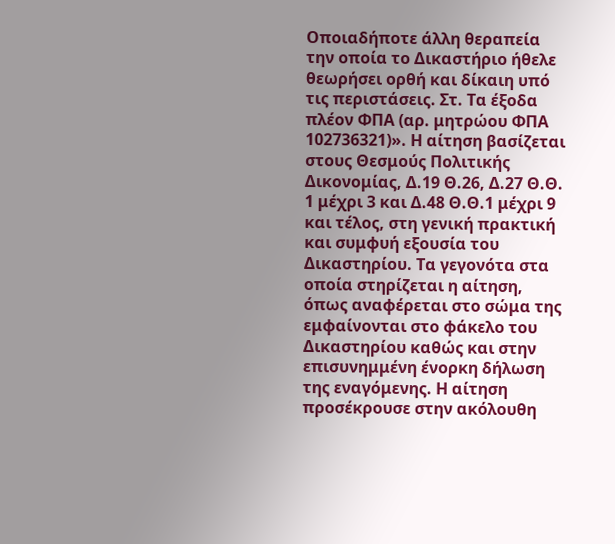Οποιαδήποτε άλλη θεραπεία την οποία το Δικαστήριο ήθελε θεωρήσει ορθή και δίκαιη υπό τις περιστάσεις. Στ. Τα έξοδα πλέον ΦΠΑ (αρ. μητρώου ΦΠΑ 102736321)». Η αίτηση βασίζεται στους Θεσμούς Πολιτικής Δικονομίας, Δ.19 Θ.26, Δ.27 Θ.Θ. 1 μέχρι 3 και Δ.48 Θ.Θ.1 μέχρι 9 και τέλος, στη γενική πρακτική και συμφυή εξουσία του Δικαστηρίου. Τα γεγονότα στα οποία στηρίζεται η αίτηση, όπως αναφέρεται στο σώμα της εμφαίνονται στο φάκελο του Δικαστηρίου καθώς και στην επισυνημμένη ένορκη δήλωση της εναγόμενης. Η αίτηση προσέκρουσε στην ακόλουθη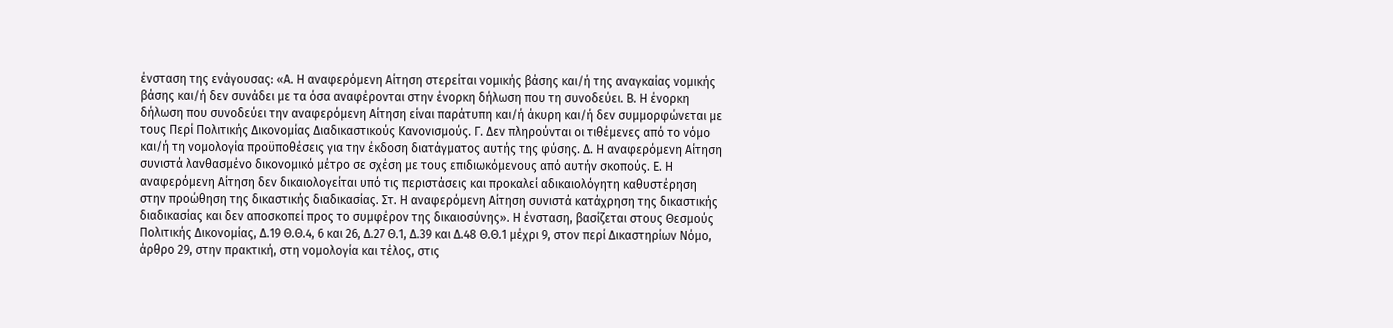ένσταση της ενάγουσας: «Α. Η αναφερόμενη Αίτηση στερείται νομικής βάσης και/ή της αναγκαίας νομικής βάσης και/ή δεν συνάδει με τα όσα αναφέρονται στην ένορκη δήλωση που τη συνοδεύει. Β. Η ένορκη δήλωση που συνοδεύει την αναφερόμενη Αίτηση είναι παράτυπη και/ή άκυρη και/ή δεν συμμορφώνεται με τους Περί Πολιτικής Δικονομίας Διαδικαστικούς Κανονισμούς. Γ. Δεν πληρούνται οι τιθέμενες από το νόμο και/ή τη νομολογία προϋποθέσεις για την έκδοση διατάγματος αυτής της φύσης. Δ. Η αναφερόμενη Αίτηση συνιστά λανθασμένο δικονομικό μέτρο σε σχέση με τους επιδιωκόμενους από αυτήν σκοπούς. Ε. Η αναφερόμενη Αίτηση δεν δικαιολογείται υπό τις περιστάσεις και προκαλεί αδικαιολόγητη καθυστέρηση στην προώθηση της δικαστικής διαδικασίας. Στ. Η αναφερόμενη Αίτηση συνιστά κατάχρηση της δικαστικής διαδικασίας και δεν αποσκοπεί προς το συμφέρον της δικαιοσύνης». Η ένσταση, βασίζεται στους Θεσμούς Πολιτικής Δικονομίας, Δ.19 Θ.Θ.4, 6 και 26, Δ.27 Θ.1, Δ.39 και Δ.48 Θ.Θ.1 μέχρι 9, στον περί Δικαστηρίων Νόμο, άρθρο 29, στην πρακτική, στη νομολογία και τέλος, στις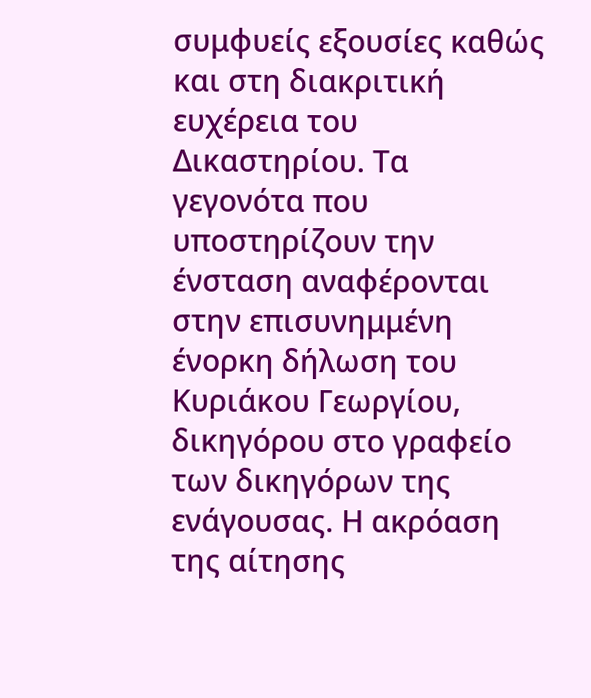συμφυείς εξουσίες καθώς και στη διακριτική ευχέρεια του Δικαστηρίου. Τα γεγονότα που υποστηρίζουν την ένσταση αναφέρονται στην επισυνημμένη ένορκη δήλωση του Κυριάκου Γεωργίου, δικηγόρου στο γραφείο των δικηγόρων της ενάγουσας. Η ακρόαση της αίτησης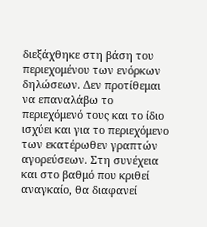διεξάχθηκε στη βάση του περιεχομένου των ενόρκων δηλώσεων. Δεν προτίθεμαι να επαναλάβω το περιεχόμενό τους και το ίδιο ισχύει και για το περιεχόμενο των εκατέρωθεν γραπτών αγορεύσεων. Στη συνέχεια και στο βαθμό που κριθεί αναγκαίο, θα διαφανεί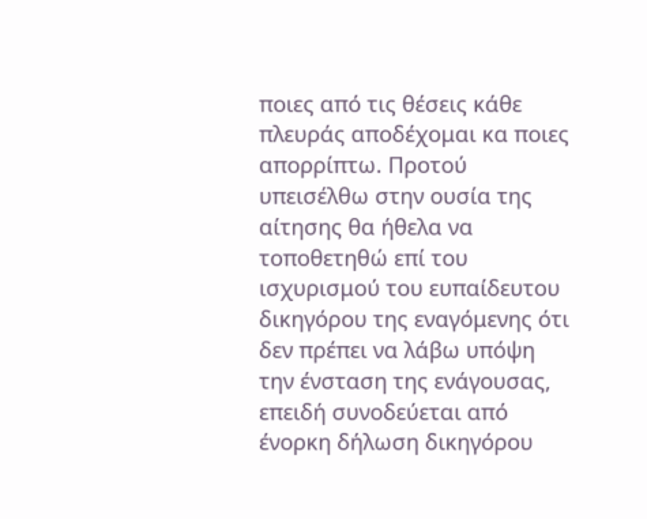ποιες από τις θέσεις κάθε πλευράς αποδέχομαι κα ποιες απορρίπτω. Προτού υπεισέλθω στην ουσία της αίτησης θα ήθελα να τοποθετηθώ επί του ισχυρισμού του ευπαίδευτου δικηγόρου της εναγόμενης ότι δεν πρέπει να λάβω υπόψη την ένσταση της ενάγουσας, επειδή συνοδεύεται από ένορκη δήλωση δικηγόρου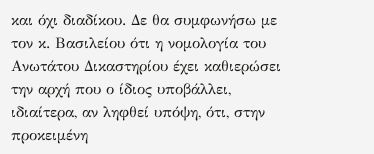και όχι διαδίκου. Δε θα συμφωνήσω με τον κ. Βασιλείου ότι η νομολογία του Ανωτάτου Δικαστηρίου έχει καθιερώσει την αρχή που ο ίδιος υποβάλλει, ιδιαίτερα, αν ληφθεί υπόψη, ότι, στην προκειμένη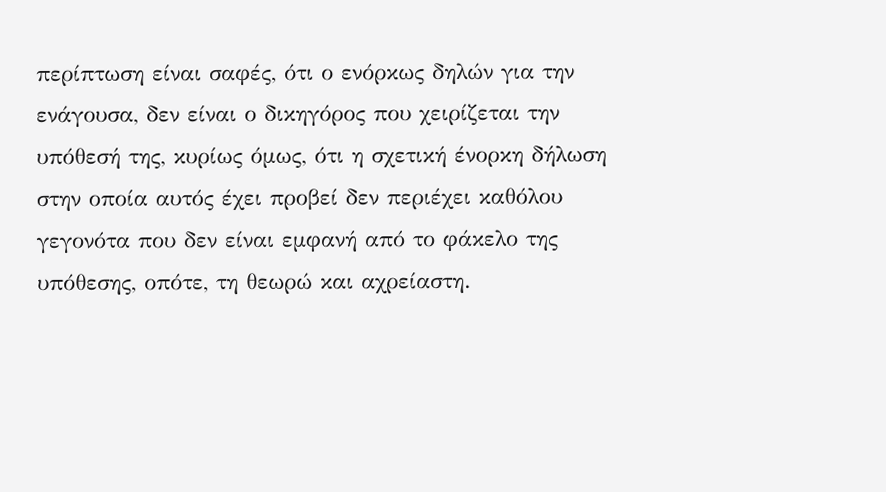περίπτωση είναι σαφές, ότι ο ενόρκως δηλών για την ενάγουσα, δεν είναι ο δικηγόρος που χειρίζεται την υπόθεσή της, κυρίως όμως, ότι η σχετική ένορκη δήλωση στην οποία αυτός έχει προβεί δεν περιέχει καθόλου γεγονότα που δεν είναι εμφανή από το φάκελο της υπόθεσης, οπότε, τη θεωρώ και αχρείαστη.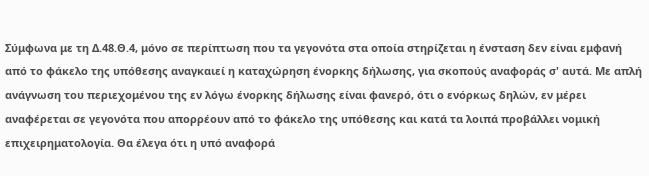Σύμφωνα με τη Δ.48.Θ.4, μόνο σε περίπτωση που τα γεγονότα στα οποία στηρίζεται η ένσταση δεν είναι εμφανή από το φάκελο της υπόθεσης αναγκαιεί η καταχώρηση ένορκης δήλωσης, για σκοπούς αναφοράς σ' αυτά. Με απλή ανάγνωση του περιεχομένου της εν λόγω ένορκης δήλωσης είναι φανερό, ότι ο ενόρκως δηλών, εν μέρει αναφέρεται σε γεγονότα που απορρέουν από το φάκελο της υπόθεσης και κατά τα λοιπά προβάλλει νομική επιχειρηματολογία. Θα έλεγα ότι η υπό αναφορά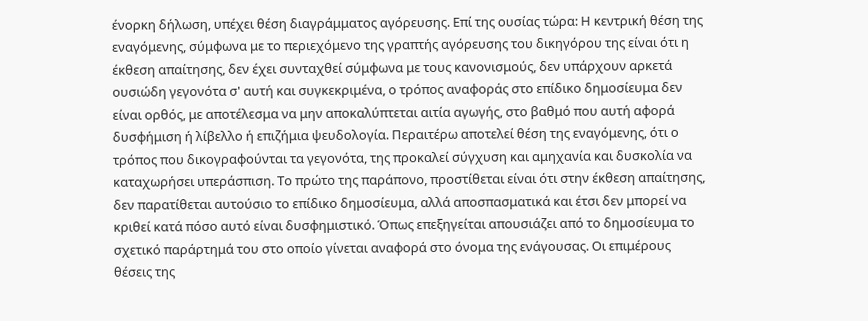ένορκη δήλωση, υπέχει θέση διαγράμματος αγόρευσης. Επί της ουσίας τώρα: Η κεντρική θέση της εναγόμενης, σύμφωνα με το περιεχόμενο της γραπτής αγόρευσης του δικηγόρου της είναι ότι η έκθεση απαίτησης, δεν έχει συνταχθεί σύμφωνα με τους κανονισμούς, δεν υπάρχουν αρκετά ουσιώδη γεγονότα σ' αυτή και συγκεκριμένα, ο τρόπος αναφοράς στο επίδικο δημοσίευμα δεν είναι ορθός, με αποτέλεσμα να μην αποκαλύπτεται αιτία αγωγής, στο βαθμό που αυτή αφορά δυσφήμιση ή λίβελλο ή επιζήμια ψευδολογία. Περαιτέρω αποτελεί θέση της εναγόμενης, ότι ο τρόπος που δικογραφούνται τα γεγονότα, της προκαλεί σύγχυση και αμηχανία και δυσκολία να καταχωρήσει υπεράσπιση. Το πρώτο της παράπονο, προστίθεται είναι ότι στην έκθεση απαίτησης, δεν παρατίθεται αυτούσιο το επίδικο δημοσίευμα, αλλά αποσπασματικά και έτσι δεν μπορεί να κριθεί κατά πόσο αυτό είναι δυσφημιστικό. Όπως επεξηγείται απουσιάζει από το δημοσίευμα το σχετικό παράρτημά του στο οποίο γίνεται αναφορά στο όνομα της ενάγουσας. Οι επιμέρους θέσεις της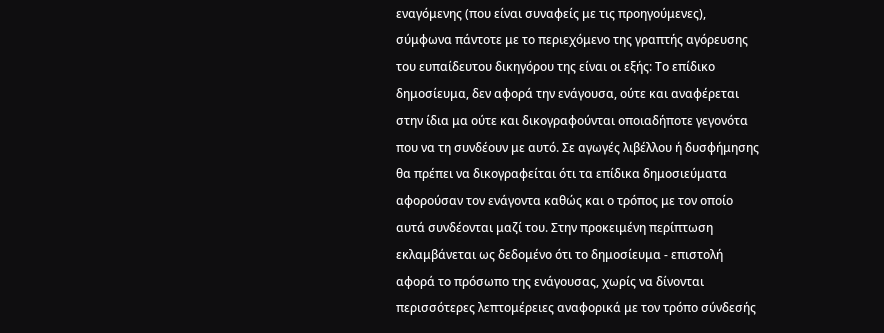εναγόμενης (που είναι συναφείς με τις προηγούμενες), σύμφωνα πάντοτε με το περιεχόμενο της γραπτής αγόρευσης του ευπαίδευτου δικηγόρου της είναι οι εξής: Το επίδικο δημοσίευμα, δεν αφορά την ενάγουσα, ούτε και αναφέρεται στην ίδια μα ούτε και δικογραφούνται οποιαδήποτε γεγονότα που να τη συνδέουν με αυτό. Σε αγωγές λιβέλλου ή δυσφήμησης θα πρέπει να δικογραφείται ότι τα επίδικα δημοσιεύματα αφορούσαν τον ενάγοντα καθώς και ο τρόπος με τον οποίο αυτά συνδέονται μαζί του. Στην προκειμένη περίπτωση εκλαμβάνεται ως δεδομένο ότι το δημοσίευμα - επιστολή αφορά το πρόσωπο της ενάγουσας, χωρίς να δίνονται περισσότερες λεπτομέρειες αναφορικά με τον τρόπο σύνδεσής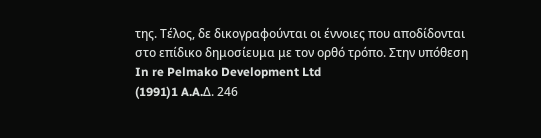της. Τέλος, δε δικογραφούνται οι έννοιες που αποδίδονται στο επίδικο δημοσίευμα με τον ορθό τρόπο. Στην υπόθεση In re Pelmako Development Ltd
(1991)1 A.A.Δ. 246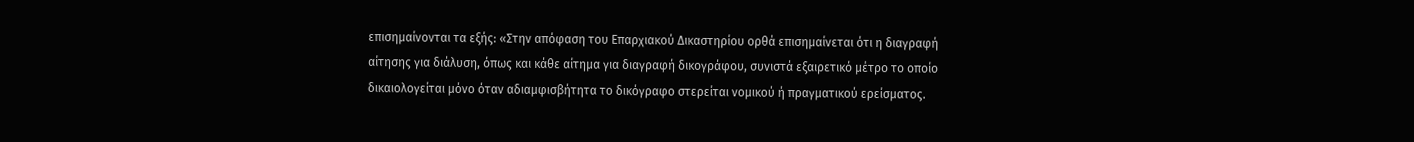επισημαίνονται τα εξής: «Στην απόφαση του Επαρχιακού Δικαστηρίου ορθά επισημαίνεται ότι η διαγραφή αίτησης για διάλυση, όπως και κάθε αίτημα για διαγραφή δικογράφου, συνιστά εξαιρετικό μέτρο το οποίο δικαιολογείται μόνο όταν αδιαμφισβήτητα το δικόγραφο στερείται νομικού ή πραγματικού ερείσματος.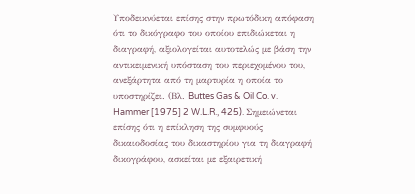Υποδεικνύεται επίσης στην πρωτόδικη απόφαση ότι το δικόγραφο του οποίου επιδιώκεται η διαγραφή, αξιολογείται αυτοτελώς με βάση την αντικειμενική υπόσταση του περιεχομένου του, ανεξάρτητα από τη μαρτυρία η οποία το υποστηρίζει. (Βλ. Buttes Gas & Oil Co. v. Hammer [1975] 2 W.L.R., 425). Σημειώνεται επίσης ότι η επίκληση της συμφυούς δικαιοδοσίας του δικαστηρίου για τη διαγραφή δικογράφου, ασκείται με εξαιρετική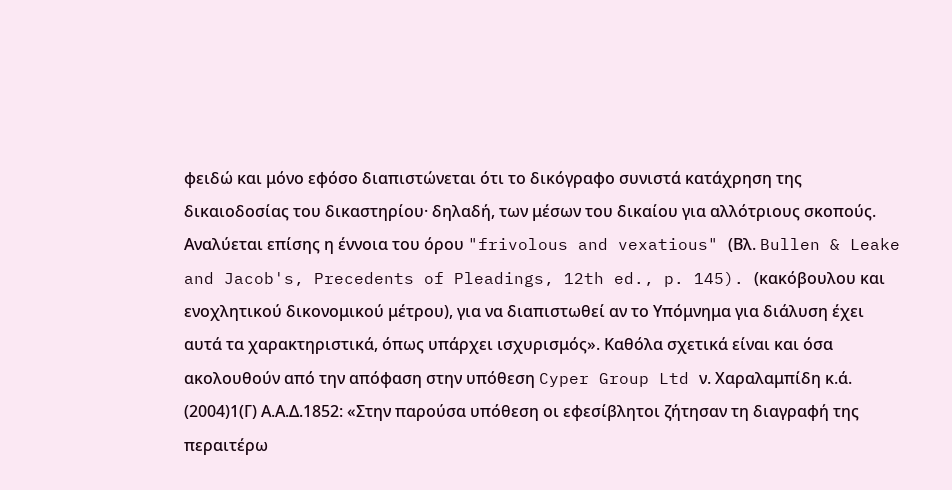φειδώ και μόνο εφόσο διαπιστώνεται ότι το δικόγραφο συνιστά κατάχρηση της δικαιοδοσίας του δικαστηρίου· δηλαδή, των μέσων του δικαίου για αλλότριους σκοπούς. Αναλύεται επίσης η έννοια του όρου "frivolous and vexatious" (Βλ. Bullen & Leake and Jacob's, Precedents of Pleadings, 12th ed., p. 145). (κακόβουλου και ενοχλητικού δικονομικού μέτρου), για να διαπιστωθεί αν το Υπόμνημα για διάλυση έχει αυτά τα χαρακτηριστικά, όπως υπάρχει ισχυρισμός». Καθόλα σχετικά είναι και όσα ακολουθούν από την απόφαση στην υπόθεση Cyper Group Ltd ν. Χαραλαμπίδη κ.ά.
(2004)1(Γ) Α.Α.Δ.1852: «Στην παρούσα υπόθεση οι εφεσίβλητοι ζήτησαν τη διαγραφή της περαιτέρω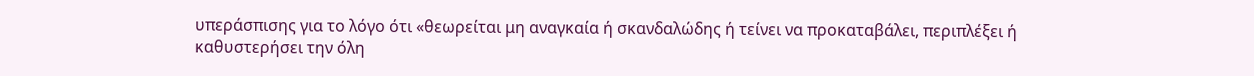υπεράσπισης για το λόγο ότι «θεωρείται μη αναγκαία ή σκανδαλώδης ή τείνει να προκαταβάλει, περιπλέξει ή καθυστερήσει την όλη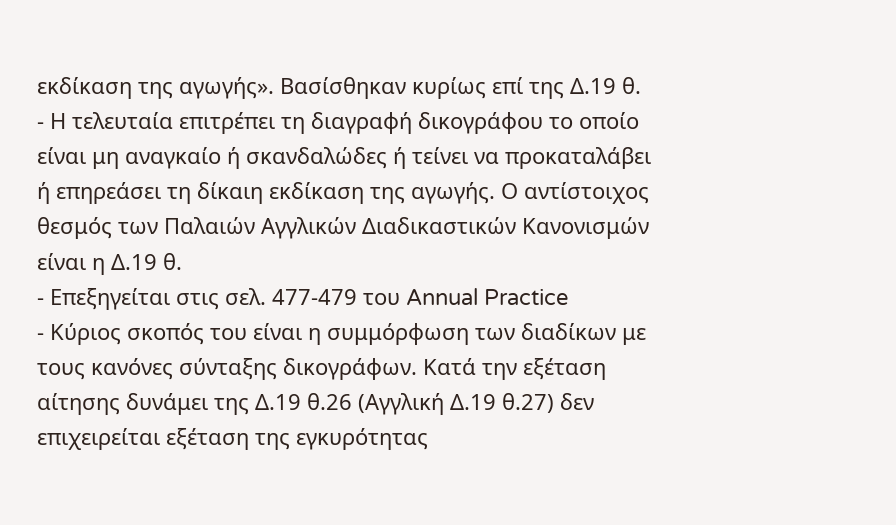εκδίκαση της αγωγής». Βασίσθηκαν κυρίως επί της Δ.19 θ.
- Η τελευταία επιτρέπει τη διαγραφή δικογράφου το οποίο είναι μη αναγκαίο ή σκανδαλώδες ή τείνει να προκαταλάβει ή επηρεάσει τη δίκαιη εκδίκαση της αγωγής. Ο αντίστοιχος θεσμός των Παλαιών Αγγλικών Διαδικαστικών Κανονισμών είναι η Δ.19 θ.
- Επεξηγείται στις σελ. 477-479 του Annual Practice
- Κύριος σκοπός του είναι η συμμόρφωση των διαδίκων με τους κανόνες σύνταξης δικογράφων. Κατά την εξέταση αίτησης δυνάμει της Δ.19 θ.26 (Αγγλική Δ.19 θ.27) δεν επιχειρείται εξέταση της εγκυρότητας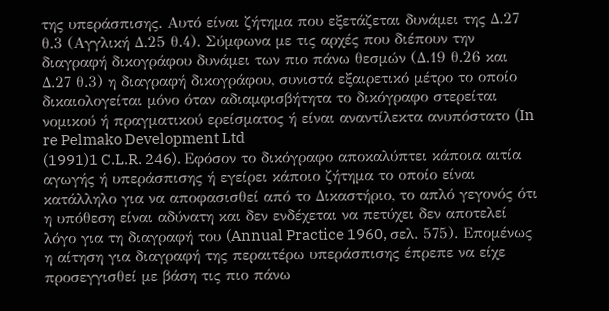της υπεράσπισης. Αυτό είναι ζήτημα που εξετάζεται δυνάμει της Δ.27 θ.3 (Αγγλική Δ.25 θ.4). Σύμφωνα με τις αρχές που διέπουν την διαγραφή δικογράφου δυνάμει των πιο πάνω θεσμών (Δ.19 θ.26 και Δ.27 θ.3) η διαγραφή δικογράφου, συνιστά εξαιρετικό μέτρο το οποίο δικαιολογείται μόνο όταν αδιαμφισβήτητα το δικόγραφο στερείται νομικού ή πραγματικού ερείσματος ή είναι αναντίλεκτα ανυπόστατο (In re Pelmako Development Ltd
(1991)1 C.L.R. 246). Εφόσον το δικόγραφο αποκαλύπτει κάποια αιτία αγωγής ή υπεράσπισης ή εγείρει κάποιο ζήτημα το οποίο είναι κατάλληλο για να αποφασισθεί από το Δικαστήριο, το απλό γεγονός ότι η υπόθεση είναι αδύνατη και δεν ενδέχεται να πετύχει δεν αποτελεί λόγο για τη διαγραφή του (Annual Practice 1960, σελ. 575). Επομένως η αίτηση για διαγραφή της περαιτέρω υπεράσπισης έπρεπε να είχε προσεγγισθεί με βάση τις πιο πάνω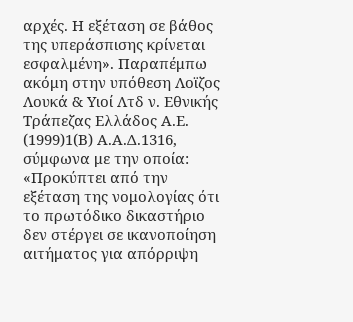αρχές. Η εξέταση σε βάθος της υπεράσπισης κρίνεται εσφαλμένη». Παραπέμπω ακόμη στην υπόθεση Λοϊζος Λουκά & Υιοί Λτδ ν. Εθνικής Τράπεζας Ελλάδος Α.Ε.
(1999)1(Β) Α.Α.Δ.1316, σύμφωνα με την οποία: «Προκύπτει από την εξέταση της νομολογίας ότι το πρωτόδικο δικαστήριο δεν στέργει σε ικανοποίηση αιτήματος για απόρριψη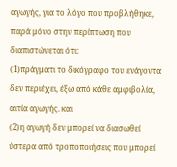αγωγής, για το λόγο που προβλήθηκε, παρά μόνο στην περίπτωση που διαπιστώνεται ότι:
(1)πράγματι το δικόγραφο του ενάγοντα δεν περιέχει, έξω από κάθε αμφιβολία, αιτία αγωγής. και
(2)η αγωγή δεν μπορεί να διασωθεί ύστερα από τροποποιήσεις που μπορεί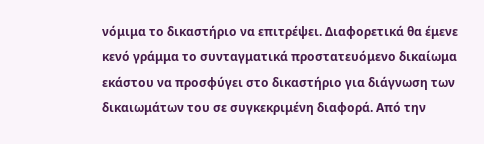νόμιμα το δικαστήριο να επιτρέψει. Διαφορετικά θα έμενε κενό γράμμα το συνταγματικά προστατευόμενο δικαίωμα εκάστου να προσφύγει στο δικαστήριο για διάγνωση των δικαιωμάτων του σε συγκεκριμένη διαφορά. Από την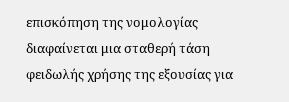επισκόπηση της νομολογίας διαφαίνεται μια σταθερή τάση φειδωλής χρήσης της εξουσίας για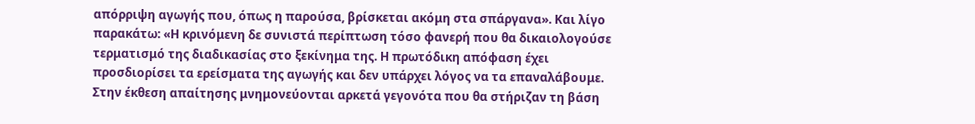απόρριψη αγωγής που, όπως η παρούσα, βρίσκεται ακόμη στα σπάργανα». Και λίγο παρακάτω: «Η κρινόμενη δε συνιστά περίπτωση τόσο φανερή που θα δικαιολογούσε τερματισμό της διαδικασίας στο ξεκίνημα της. Η πρωτόδικη απόφαση έχει προσδιορίσει τα ερείσματα της αγωγής και δεν υπάρχει λόγος να τα επαναλάβουμε. Στην έκθεση απαίτησης μνημονεύονται αρκετά γεγονότα που θα στήριζαν τη βάση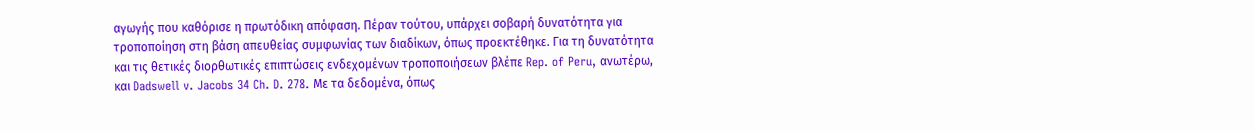αγωγής που καθόρισε η πρωτόδικη απόφαση. Πέραν τούτου, υπάρχει σοβαρή δυνατότητα για τροποποίηση στη βάση απευθείας συμφωνίας των διαδίκων, όπως προεκτέθηκε. Για τη δυνατότητα και τις θετικές διορθωτικές επιπτώσεις ενδεχομένων τροποποιήσεων βλέπε Rep. of Peru, ανωτέρω, και Dadswell v. Jacobs 34 Ch. D. 278. Με τα δεδομένα, όπως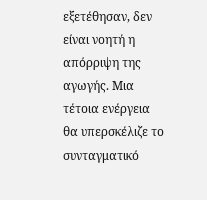εξετέθησαν, δεν είναι νοητή η απόρριψη της αγωγής. Μια τέτοια ενέργεια θα υπερσκέλιζε το συνταγματικό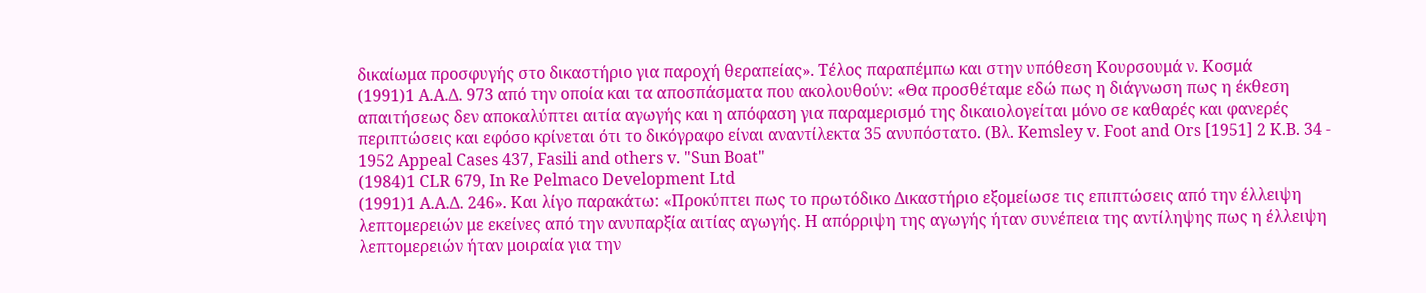δικαίωμα προσφυγής στο δικαστήριο για παροχή θεραπείας». Τέλος παραπέμπω και στην υπόθεση Κουρσουμά ν. Κοσμά
(1991)1 Α.Α.Δ. 973 από την οποία και τα αποσπάσματα που ακολουθούν: «Θα προσθέταμε εδώ πως η διάγνωση πως η έκθεση απαιτήσεως δεν αποκαλύπτει αιτία αγωγής και η απόφαση για παραμερισμό της δικαιολογείται μόνο σε καθαρές και φανερές περιπτώσεις και εφόσο κρίνεται ότι το δικόγραφο είναι αναντίλεκτα 35 ανυπόστατο. (Βλ. Kemsley v. Foot and Ors [1951] 2 Κ.Β. 34 - 1952 Appeal Cases 437, Fasili and others v. "Sun Boat"
(1984)1 CLR 679, In Re Pelmaco Development Ltd
(1991)1 Α.Α.Δ. 246». Και λίγο παρακάτω: «Προκύπτει πως το πρωτόδικο Δικαστήριο εξομείωσε τις επιπτώσεις από την έλλειψη λεπτομερειών με εκείνες από την ανυπαρξία αιτίας αγωγής. Η απόρριψη της αγωγής ήταν συνέπεια της αντίληψης πως η έλλειψη λεπτομερειών ήταν μοιραία για την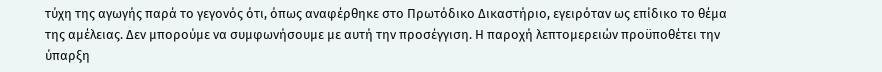τύχη της αγωγής παρά το γεγονός ότι, όπως αναφέρθηκε στο Πρωτόδικο Δικαστήριο, εγειρόταν ως επίδικο το θέμα της αμέλειας. Δεν μπορούμε να συμφωνήσουμε με αυτή την προσέγγιση. Η παροχή λεπτομερειών προϋποθέτει την ύπαρξη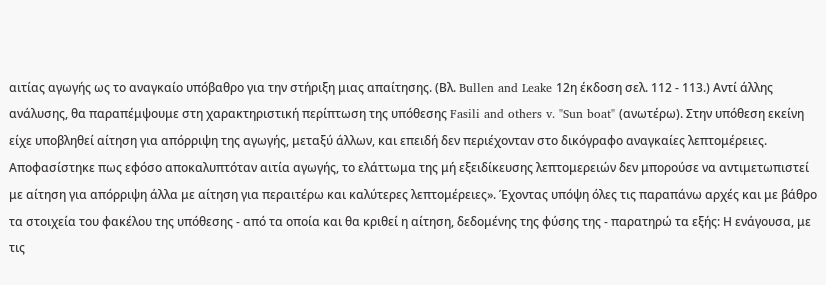αιτίας αγωγής ως το αναγκαίο υπόβαθρο για την στήριξη μιας απαίτησης. (Βλ. Bullen and Leake 12η έκδοση σελ. 112 - 113.) Αντί άλλης ανάλυσης, θα παραπέμψουμε στη χαρακτηριστική περίπτωση της υπόθεσης Fasili and others v. "Sun boat" (ανωτέρω). Στην υπόθεση εκείνη είχε υποβληθεί αίτηση για απόρριψη της αγωγής, μεταξύ άλλων, και επειδή δεν περιέχονταν στο δικόγραφο αναγκαίες λεπτομέρειες. Αποφασίστηκε πως εφόσο αποκαλυπτόταν αιτία αγωγής, το ελάττωμα της μή εξειδίκευσης λεπτομερειών δεν μπορούσε να αντιμετωπιστεί με αίτηση για απόρριψη άλλα με αίτηση για περαιτέρω και καλύτερες λεπτομέρειες». Έχοντας υπόψη όλες τις παραπάνω αρχές και με βάθρο τα στοιχεία του φακέλου της υπόθεσης - από τα οποία και θα κριθεί η αίτηση, δεδομένης της φύσης της - παρατηρώ τα εξής: Η ενάγουσα, με τις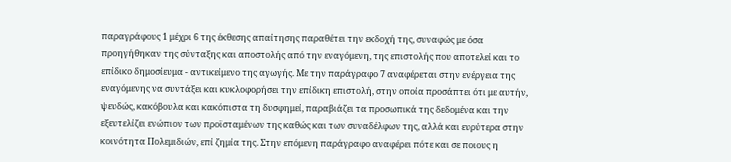παραγράφους 1 μέχρι 6 της έκθεσης απαίτησης παραθέτει την εκδοχή της, συναφώς με όσα προηγήθηκαν της σύνταξης και αποστολής από την εναγόμενη, της επιστολής που αποτελεί και το επίδικο δημοσίευμα - αντικείμενο της αγωγής. Με την παράγραφο 7 αναφέρεται στην ενέργεια της εναγόμενης να συντάξει και κυκλοφορήσει την επίδικη επιστολή, στην οποία προσάπτει ότι με αυτήν, ψευδώς, κακόβουλα και κακόπιστα τη δυσφημεί, παραβιάζει τα προσωπικά της δεδομένα και την εξευτελίζει ενώπιον των προϊσταμένων της καθώς και των συναδέλφων της, αλλά και ευρύτερα στην κοινότητα Πολεμιδιών, επί ζημία της. Στην επόμενη παράγραφο αναφέρει πότε και σε ποιους η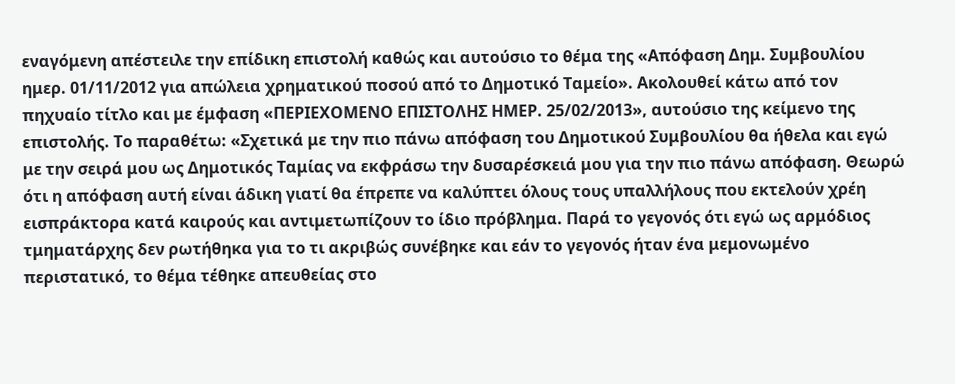εναγόμενη απέστειλε την επίδικη επιστολή καθώς και αυτούσιο το θέμα της «Απόφαση Δημ. Συμβουλίου ημερ. 01/11/2012 για απώλεια χρηματικού ποσού από το Δημοτικό Ταμείο». Ακολουθεί κάτω από τον πηχυαίο τίτλο και με έμφαση «ΠΕΡΙΕΧΟΜΕΝΟ ΕΠΙΣΤΟΛΗΣ ΗΜΕΡ. 25/02/2013», αυτούσιο της κείμενο της επιστολής. Το παραθέτω: «Σχετικά με την πιο πάνω απόφαση του Δημοτικού Συμβουλίου θα ήθελα και εγώ με την σειρά μου ως Δημοτικός Ταμίας να εκφράσω την δυσαρέσκειά μου για την πιο πάνω απόφαση. Θεωρώ ότι η απόφαση αυτή είναι άδικη γιατί θα έπρεπε να καλύπτει όλους τους υπαλλήλους που εκτελούν χρέη εισπράκτορα κατά καιρούς και αντιμετωπίζουν το ίδιο πρόβλημα. Παρά το γεγονός ότι εγώ ως αρμόδιος τμηματάρχης δεν ρωτήθηκα για το τι ακριβώς συνέβηκε και εάν το γεγονός ήταν ένα μεμονωμένο περιστατικό, το θέμα τέθηκε απευθείας στο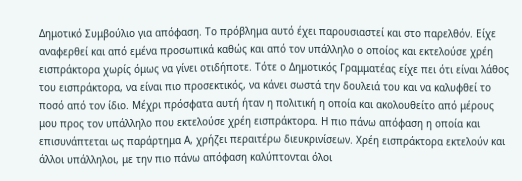Δημοτικό Συμβούλιο για απόφαση. Το πρόβλημα αυτό έχει παρουσιαστεί και στο παρελθόν. Είχε αναφερθεί και από εμένα προσωπικά καθώς και από τον υπάλληλο ο οποίος και εκτελούσε χρέη εισπράκτορα χωρίς όμως να γίνει οτιδήποτε. Τότε ο Δημοτικός Γραμματέας είχε πει ότι είναι λάθος του εισπράκτορα, να είναι πιο προσεκτικός, να κάνει σωστά την δουλειά του και να καλυφθεί το ποσό από τον ίδιο. Μέχρι πρόσφατα αυτή ήταν η πολιτική η οποία και ακολουθείτο από μέρους μου προς τον υπάλληλο που εκτελούσε χρέη εισπράκτορα. Η πιο πάνω απόφαση η οποία και επισυνάπτεται ως παράρτημα Α, χρήζει περαιτέρω διευκρινίσεων. Χρέη εισπράκτορα εκτελούν και άλλοι υπάλληλοι, με την πιο πάνω απόφαση καλύπτονται όλοι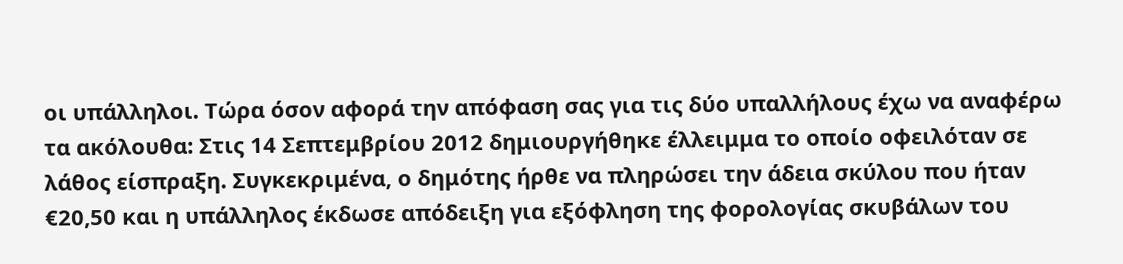οι υπάλληλοι. Τώρα όσον αφορά την απόφαση σας για τις δύο υπαλλήλους έχω να αναφέρω τα ακόλουθα: Στις 14 Σεπτεμβρίου 2012 δημιουργήθηκε έλλειμμα το οποίο οφειλόταν σε λάθος είσπραξη. Συγκεκριμένα, ο δημότης ήρθε να πληρώσει την άδεια σκύλου που ήταν €20,50 και η υπάλληλος έκδωσε απόδειξη για εξόφληση της φορολογίας σκυβάλων του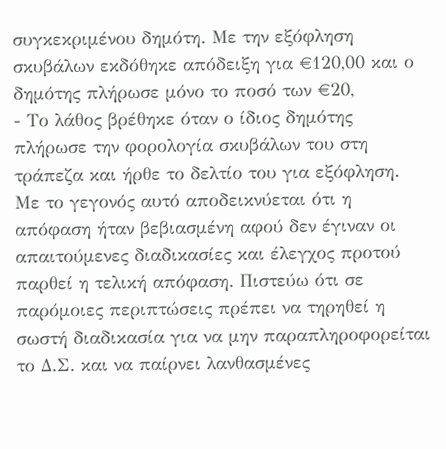συγκεκριμένου δημότη. Με την εξόφληση σκυβάλων εκδόθηκε απόδειξη για €120,00 και ο δημότης πλήρωσε μόνο το ποσό των €20,
- Το λάθος βρέθηκε όταν ο ίδιος δημότης πλήρωσε την φορολογία σκυβάλων του στη τράπεζα και ήρθε το δελτίο του για εξόφληση. Με το γεγονός αυτό αποδεικνύεται ότι η απόφαση ήταν βεβιασμένη αφού δεν έγιναν οι απαιτούμενες διαδικασίες και έλεγχος προτού παρθεί η τελική απόφαση. Πιστεύω ότι σε παρόμοιες περιπτώσεις πρέπει να τηρηθεί η σωστή διαδικασία για να μην παραπληροφορείται το Δ.Σ. και να παίρνει λανθασμένες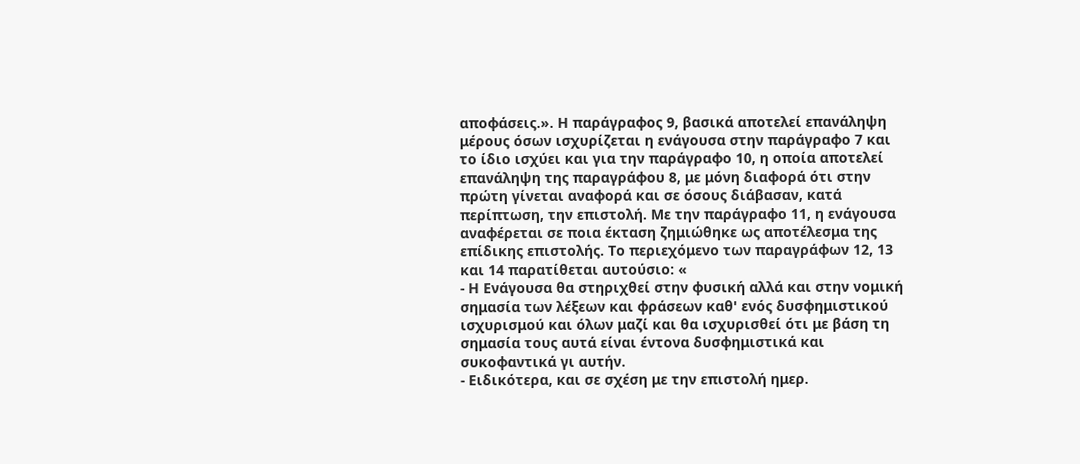αποφάσεις.». Η παράγραφος 9, βασικά αποτελεί επανάληψη μέρους όσων ισχυρίζεται η ενάγουσα στην παράγραφο 7 και το ίδιο ισχύει και για την παράγραφο 10, η οποία αποτελεί επανάληψη της παραγράφου 8, με μόνη διαφορά ότι στην πρώτη γίνεται αναφορά και σε όσους διάβασαν, κατά περίπτωση, την επιστολή. Με την παράγραφο 11, η ενάγουσα αναφέρεται σε ποια έκταση ζημιώθηκε ως αποτέλεσμα της επίδικης επιστολής. Το περιεχόμενο των παραγράφων 12, 13 και 14 παρατίθεται αυτούσιο: «
- Η Ενάγουσα θα στηριχθεί στην φυσική αλλά και στην νομική σημασία των λέξεων και φράσεων καθ' ενός δυσφημιστικού ισχυρισμού και όλων μαζί και θα ισχυρισθεί ότι με βάση τη σημασία τους αυτά είναι έντονα δυσφημιστικά και συκοφαντικά γι αυτήν.
- Ειδικότερα, και σε σχέση με την επιστολή ημερ.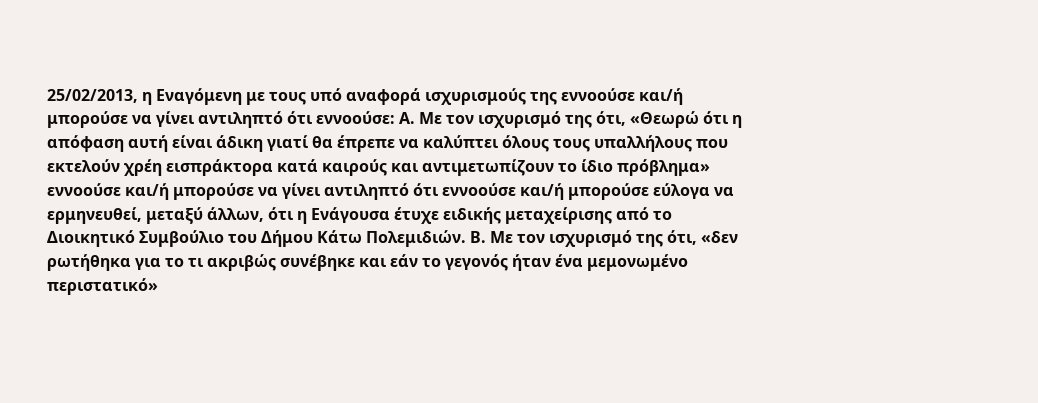25/02/2013, η Εναγόμενη με τους υπό αναφορά ισχυρισμούς της εννοούσε και/ή μπορούσε να γίνει αντιληπτό ότι εννοούσε: Α. Με τον ισχυρισμό της ότι, «Θεωρώ ότι η απόφαση αυτή είναι άδικη γιατί θα έπρεπε να καλύπτει όλους τους υπαλλήλους που εκτελούν χρέη εισπράκτορα κατά καιρούς και αντιμετωπίζουν το ίδιο πρόβλημα» εννοούσε και/ή μπορούσε να γίνει αντιληπτό ότι εννοούσε και/ή μπορούσε εύλογα να ερμηνευθεί, μεταξύ άλλων, ότι η Ενάγουσα έτυχε ειδικής μεταχείρισης από το Διοικητικό Συμβούλιο του Δήμου Κάτω Πολεμιδιών. Β. Με τον ισχυρισμό της ότι, «δεν ρωτήθηκα για το τι ακριβώς συνέβηκε και εάν το γεγονός ήταν ένα μεμονωμένο περιστατικό»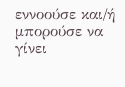εννοούσε και/ή μπορούσε να γίνει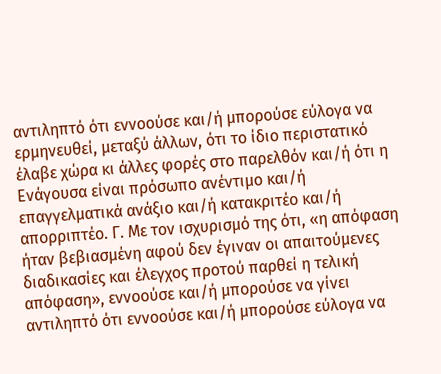αντιληπτό ότι εννοούσε και/ή μπορούσε εύλογα να ερμηνευθεί, μεταξύ άλλων, ότι το ίδιο περιστατικό έλαβε χώρα κι άλλες φορές στο παρελθόν και/ή ότι η Ενάγουσα είναι πρόσωπο ανέντιμο και/ή επαγγελματικά ανάξιο και/ή κατακριτέο και/ή απορριπτέο. Γ. Με τον ισχυρισμό της ότι, «η απόφαση ήταν βεβιασμένη αφού δεν έγιναν οι απαιτούμενες διαδικασίες και έλεγχος προτού παρθεί η τελική απόφαση», εννοούσε και/ή μπορούσε να γίνει αντιληπτό ότι εννοούσε και/ή μπορούσε εύλογα να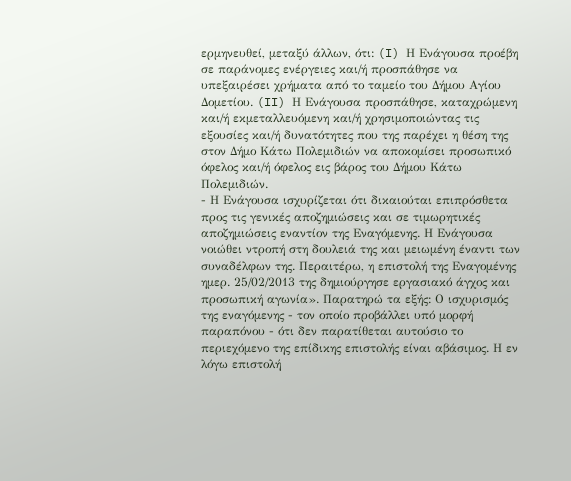ερμηνευθεί, μεταξύ άλλων, ότι: (I) Η Ενάγουσα προέβη σε παράνομες ενέργειες και/ή προσπάθησε να υπεξαιρέσει χρήματα από το ταμείο του Δήμου Αγίου Δομετίου. (II) Η Ενάγουσα προσπάθησε, καταχρώμενη και/ή εκμεταλλευόμενη και/ή χρησιμοποιώντας τις εξουσίες και/ή δυνατότητες που της παρέχει η θέση της στον Δήμο Κάτω Πολεμιδιών να αποκομίσει προσωπικό όφελος και/ή όφελος εις βάρος του Δήμου Κάτω Πολεμιδιών.
- Η Ενάγουσα ισχυρίζεται ότι δικαιούται επιπρόσθετα προς τις γενικές αποζημιώσεις και σε τιμωρητικές αποζημιώσεις εναντίον της Εναγόμενης. Η Ενάγουσα νοιώθει ντροπή στη δουλειά της και μειωμένη έναντι των συναδέλφων της. Περαιτέρω, η επιστολή της Εναγομένης ημερ. 25/02/2013 της δημιούργησε εργασιακό άγχος και προσωπική αγωνία». Παρατηρώ τα εξής: Ο ισχυρισμός της εναγόμενης - τον οποίο προβάλλει υπό μορφή παραπόνου - ότι δεν παρατίθεται αυτούσιο το περιεχόμενο της επίδικης επιστολής είναι αβάσιμος. Η εν λόγω επιστολή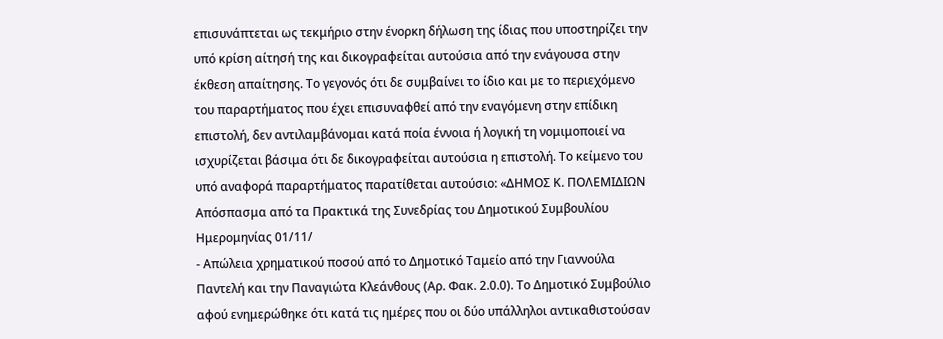επισυνάπτεται ως τεκμήριο στην ένορκη δήλωση της ίδιας που υποστηρίζει την υπό κρίση αίτησή της και δικογραφείται αυτούσια από την ενάγουσα στην έκθεση απαίτησης. Το γεγονός ότι δε συμβαίνει το ίδιο και με το περιεχόμενο του παραρτήματος που έχει επισυναφθεί από την εναγόμενη στην επίδικη επιστολή, δεν αντιλαμβάνομαι κατά ποία έννοια ή λογική τη νομιμοποιεί να ισχυρίζεται βάσιμα ότι δε δικογραφείται αυτούσια η επιστολή. Το κείμενο του υπό αναφορά παραρτήματος παρατίθεται αυτούσιο: «ΔΗΜΟΣ Κ. ΠΟΛΕΜΙΔΙΩΝ Απόσπασμα από τα Πρακτικά της Συνεδρίας του Δημοτικού Συμβουλίου Ημερομηνίας 01/11/
- Απώλεια χρηματικού ποσού από το Δημοτικό Ταμείο από την Γιαννούλα Παντελή και την Παναγιώτα Κλεάνθους (Αρ. Φακ. 2.0.0). Το Δημοτικό Συμβούλιο αφού ενημερώθηκε ότι κατά τις ημέρες που οι δύο υπάλληλοι αντικαθιστούσαν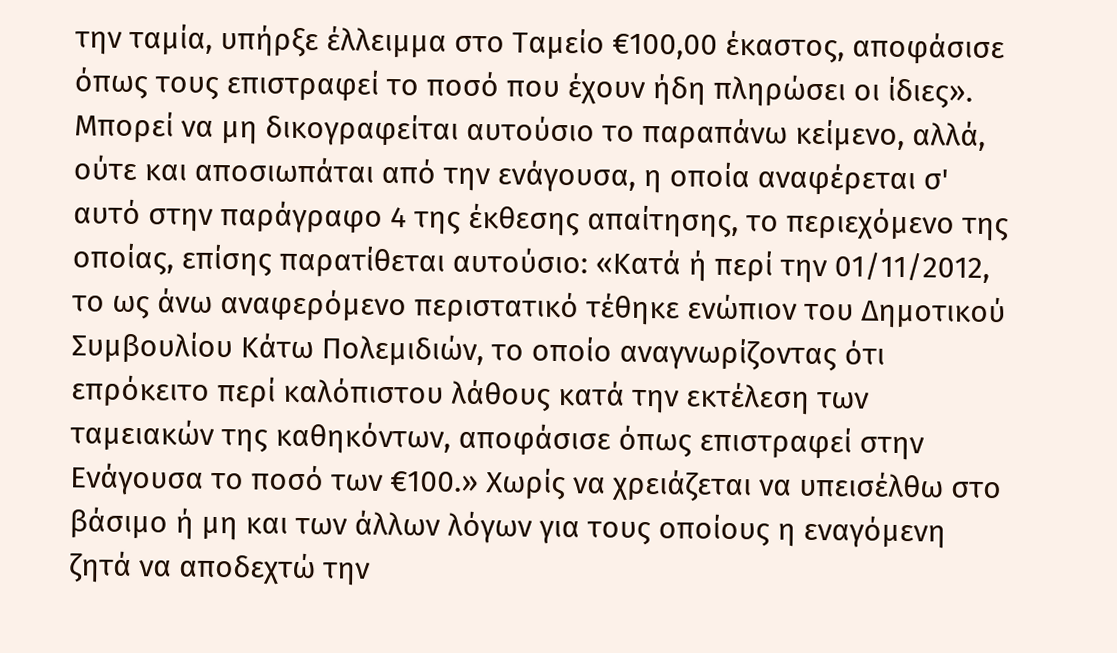την ταμία, υπήρξε έλλειμμα στο Ταμείο €100,00 έκαστος, αποφάσισε όπως τους επιστραφεί το ποσό που έχουν ήδη πληρώσει οι ίδιες». Μπορεί να μη δικογραφείται αυτούσιο το παραπάνω κείμενο, αλλά, ούτε και αποσιωπάται από την ενάγουσα, η οποία αναφέρεται σ' αυτό στην παράγραφο 4 της έκθεσης απαίτησης, το περιεχόμενο της οποίας, επίσης παρατίθεται αυτούσιο: «Κατά ή περί την 01/11/2012, το ως άνω αναφερόμενο περιστατικό τέθηκε ενώπιον του Δημοτικού Συμβουλίου Κάτω Πολεμιδιών, το οποίο αναγνωρίζοντας ότι επρόκειτο περί καλόπιστου λάθους κατά την εκτέλεση των ταμειακών της καθηκόντων, αποφάσισε όπως επιστραφεί στην Ενάγουσα το ποσό των €100.» Χωρίς να χρειάζεται να υπεισέλθω στο βάσιμο ή μη και των άλλων λόγων για τους οποίους η εναγόμενη ζητά να αποδεχτώ την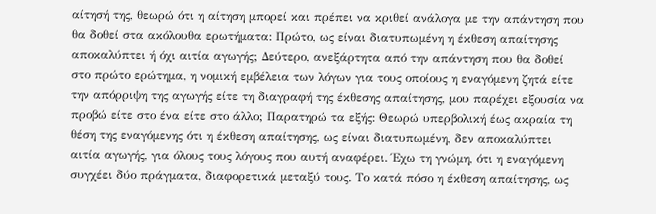αίτησή της, θεωρώ ότι η αίτηση μπορεί και πρέπει να κριθεί ανάλογα με την απάντηση που θα δοθεί στα ακόλουθα ερωτήματα: Πρώτο, ως είναι διατυπωμένη η έκθεση απαίτησης αποκαλύπτει ή όχι αιτία αγωγής; Δεύτερο, ανεξάρτητα από την απάντηση που θα δοθεί στο πρώτο ερώτημα, η νομική εμβέλεια των λόγων για τους οποίους η εναγόμενη ζητά είτε την απόρριψη της αγωγής είτε τη διαγραφή της έκθεσης απαίτησης, μου παρέχει εξουσία να προβώ είτε στο ένα είτε στο άλλο; Παρατηρώ τα εξής: Θεωρώ υπερβολική έως ακραία τη θέση της εναγόμενης ότι η έκθεση απαίτησης, ως είναι διατυπωμένη, δεν αποκαλύπτει αιτία αγωγής, για όλους τους λόγους που αυτή αναφέρει. Έχω τη γνώμη, ότι η εναγόμενη συγχέει δύο πράγματα, διαφορετικά μεταξύ τους. Το κατά πόσο η έκθεση απαίτησης, ως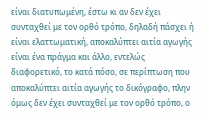είναι διατυπωμένη, έστω κι αν δεν έχει συνταχθεί με τον ορθό τρόπο, δηλαδή πάσχει ή είναι ελαττωματική, αποκαλύπτει αιτία αγωγής είναι ένα πράγμα και άλλο, εντελώς διαφορετικό, το κατά πόσο, σε περίπτωση που αποκαλύπτει αιτία αγωγής το δικόγραφο, πλην όμως δεν έχει συνταχθεί με τον ορθό τρόπο, ο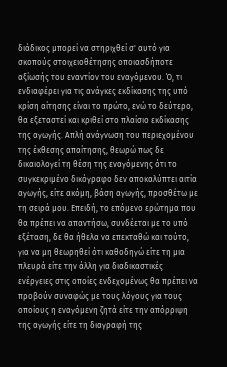διάδικος μπορεί να στηριχθεί σ' αυτό για σκοπούς στοιχειοθέτησης οποιασδήποτε αξίωσής του εναντίον του εναγόμενου. Ό, τι ενδιαφέρει για τις ανάγκες εκδίκασης της υπό κρίση αίτησης είναι το πρώτο, ενώ το δεύτερο, θα εξεταστεί και κριθεί στο πλαίσιο εκδίκασης της αγωγής. Απλή ανάγνωση του περιεχομένου της έκθεσης απαίτησης, θεωρώ πως δε δικαιολογεί τη θέση της εναγόμενης ότι το συγκεκριμένο δικόγραφο δεν αποκαλύπτει αιτία αγωγής, είτε ακόμη, βάση αγωγής, προσθέτω με τη σειρά μου. Επειδή, το επόμενο ερώτημα που θα πρέπει να απαντήσω, συνδέεται με το υπό εξέταση, δε θα ήθελα να επεκταθώ και τούτο, για να μη θεωρηθεί ότι καθοδηγώ είτε τη μια πλευρά είτε την άλλη για διαδικαστικές ενέργειες στις οποίες ενδεχομένως θα πρέπει να προβούν συναφώς με τους λόγους για τους οποίους η εναγόμενη ζητά είτε την απόρριψη της αγωγής είτε τη διαγραφή της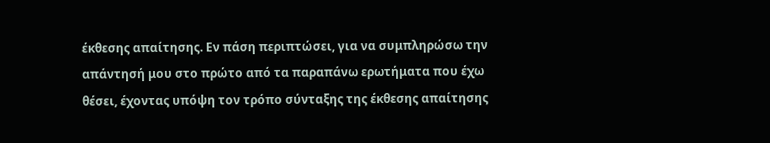έκθεσης απαίτησης. Εν πάση περιπτώσει, για να συμπληρώσω την απάντησή μου στο πρώτο από τα παραπάνω ερωτήματα που έχω θέσει, έχοντας υπόψη τον τρόπο σύνταξης της έκθεσης απαίτησης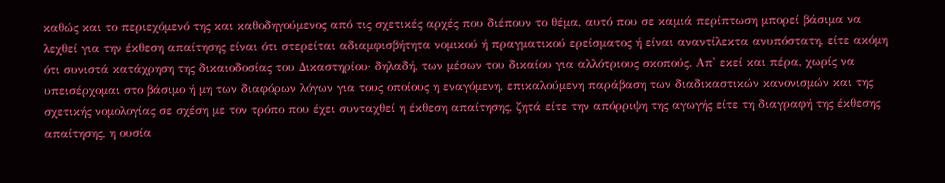καθώς και το περιεχόμενό της και καθοδηγούμενος από τις σχετικές αρχές που διέπουν το θέμα, αυτό που σε καμιά περίπτωση μπορεί βάσιμα να λεχθεί για την έκθεση απαίτησης είναι ότι στερείται αδιαμφισβήτητα νομικού ή πραγματικού ερείσματος ή είναι αναντίλεκτα ανυπόστατη, είτε ακόμη ότι συνιστά κατάχρηση της δικαιοδοσίας του Δικαστηρίου· δηλαδή, των μέσων του δικαίου για αλλότριους σκοπούς. Απ' εκεί και πέρα, χωρίς να υπεισέρχομαι στο βάσιμο ή μη των διαφόρων λόγων για τους οποίους η εναγόμενη, επικαλούμενη παράβαση των διαδικαστικών κανονισμών και της σχετικής νομολογίας σε σχέση με τον τρόπο που έχει συνταχθεί η έκθεση απαίτησης, ζητά είτε την απόρριψη της αγωγής είτε τη διαγραφή της έκθεσης απαίτησης, η ουσία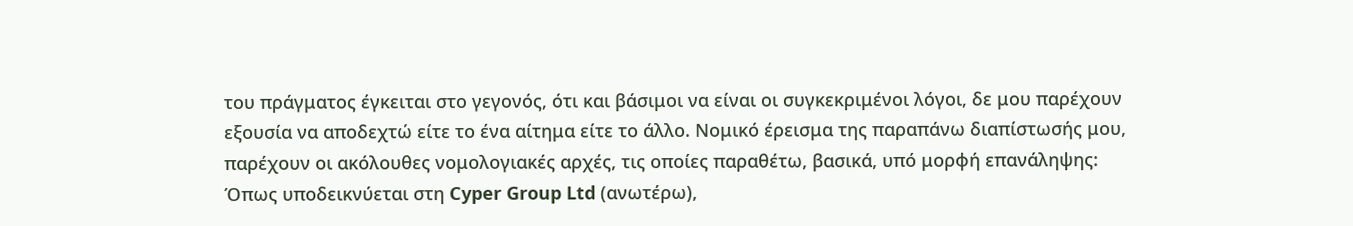του πράγματος έγκειται στο γεγονός, ότι και βάσιμοι να είναι οι συγκεκριμένοι λόγοι, δε μου παρέχουν εξουσία να αποδεχτώ είτε το ένα αίτημα είτε το άλλο. Νομικό έρεισμα της παραπάνω διαπίστωσής μου, παρέχουν οι ακόλουθες νομολογιακές αρχές, τις οποίες παραθέτω, βασικά, υπό μορφή επανάληψης: Όπως υποδεικνύεται στη Cyper Group Ltd (ανωτέρω),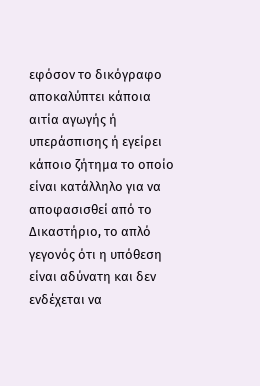εφόσον το δικόγραφο αποκαλύπτει κάποια αιτία αγωγής ή υπεράσπισης ή εγείρει κάποιο ζήτημα το οποίο είναι κατάλληλο για να αποφασισθεί από το Δικαστήριο, το απλό γεγονός ότι η υπόθεση είναι αδύνατη και δεν ενδέχεται να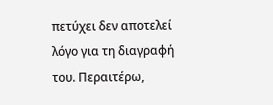πετύχει δεν αποτελεί λόγο για τη διαγραφή του. Περαιτέρω,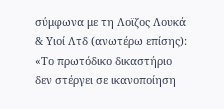σύμφωνα με τη Λοϊζος Λουκά & Υιοί Λτδ (ανωτέρω επίσης): «Το πρωτόδικο δικαστήριο δεν στέργει σε ικανοποίηση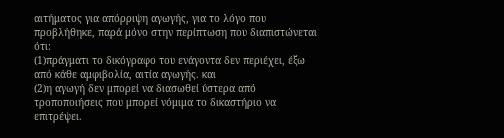αιτήματος για απόρριψη αγωγής, για το λόγο που προβλήθηκε, παρά μόνο στην περίπτωση που διαπιστώνεται ότι:
(1)πράγματι το δικόγραφο του ενάγοντα δεν περιέχει, έξω από κάθε αμφιβολία, αιτία αγωγής. και
(2)η αγωγή δεν μπορεί να διασωθεί ύστερα από τροποποιήσεις που μπορεί νόμιμα το δικαστήριο να επιτρέψει.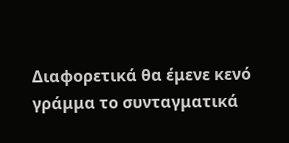Διαφορετικά θα έμενε κενό γράμμα το συνταγματικά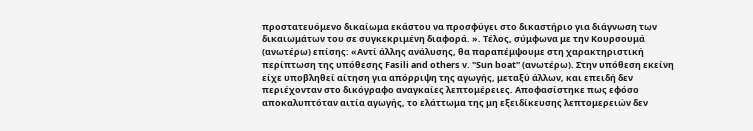προστατευόμενο δικαίωμα εκάστου να προσφύγει στο δικαστήριο για διάγνωση των δικαιωμάτων του σε συγκεκριμένη διαφορά. ». Τέλος, σύμφωνα με την Κουρσουμά (ανωτέρω) επίσης: «Αντί άλλης ανάλυσης, θα παραπέμψουμε στη χαρακτηριστική περίπτωση της υπόθεσης Fasili and others v. "Sun boat" (ανωτέρω). Στην υπόθεση εκείνη είχε υποβληθεί αίτηση για απόρριψη της αγωγής, μεταξύ άλλων, και επειδή δεν περιέχονταν στο δικόγραφο αναγκαίες λεπτομέρειες. Αποφασίστηκε πως εφόσο αποκαλυπτόταν αιτία αγωγής, το ελάττωμα της μη εξειδίκευσης λεπτομερειών δεν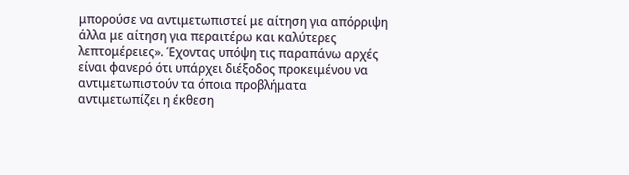μπορούσε να αντιμετωπιστεί με αίτηση για απόρριψη άλλα με αίτηση για περαιτέρω και καλύτερες λεπτομέρειες». Έχοντας υπόψη τις παραπάνω αρχές είναι φανερό ότι υπάρχει διέξοδος προκειμένου να αντιμετωπιστούν τα όποια προβλήματα αντιμετωπίζει η έκθεση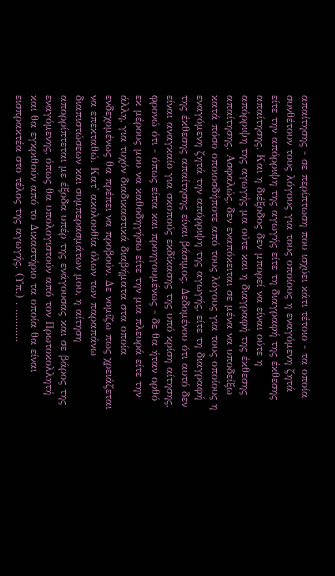απαίτησης - σε περίπτωση που ισχύει κάτι τέτοιο - τα οποία συνθέτουν τους λόγους για τους οποίους η εναγόμενη ζητά είτε την απόρριψη της αγωγής είτε τη διαγραφή της έκθεσης απαίτησης. Και η διέξοδος δεν μπορεί να είναι ούτε η απόρριψη της αγωγής μα ούτε και η διαγραφή της έκθεσης απαίτησης. Ασφαλώς, δεν εναπόκειται σε μένα να υποδείξω κατά πόσο οποιοσδήποτε από τους λόγους για τους οποίους η εναγόμενη ζητά την απόρριψη της αγωγής, είτε τη διαγραφή της έκθεσης απαίτησης είναι βάσιμος. Δεδομένου ότι αυτό δεν είναι αναγκαίο για σκοπούς εκδίκασης της υπό κρίση αίτησης, φρονώ ότι - όπως είπα και προηγουμένως - δε θα ήταν ορθό εκ μέρους μου να καθοδηγήσω είτε την μια πλευρά είτε την άλλη, για τυχόν διαδικαστικά διαβήματα στα οποία ενδεχομένως θα πρέπει να προβούν. Δε νομίζω πως χρειάζεται να επεκταθώ. Κατ' ακολουθία όλων των παραπάνω διαπιστώσεων και συμπερασμάτων μου, η αίτηση απορρίπτεται με έξοδα υπέρ της ενάγουσας και σε βάρος της εναγόμενης, όπως θα υπολογιστούν από τον Πρωτοκολλητή και θα εγκριθούν από το Δικαστήριο τα οποία θα είναι εισπρακτέα στο τέλος της αγωγής. (Υπ.) . ...........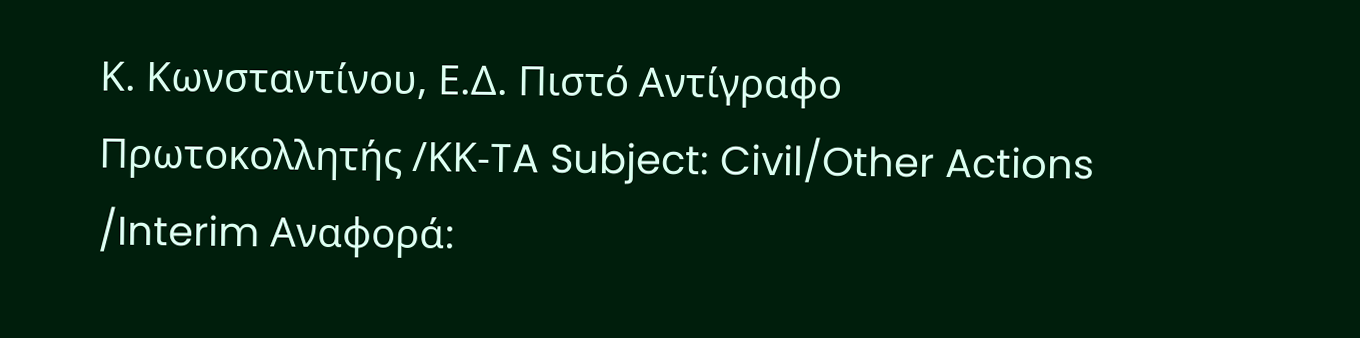Κ. Κωνσταντίνου, Ε.Δ. Πιστό Αντίγραφο Πρωτοκολλητής /ΚΚ-TA Subject: Civil/Other Actions /Interim Αναφορά: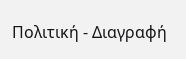Πολιτική - Διαγραφή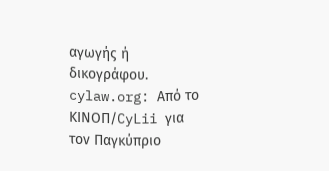αγωγής ή δικογράφου. cylaw.org: Από το ΚΙΝOΠ/CyLii για τον Παγκύπριο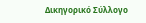Δικηγορικό Σύλλογο